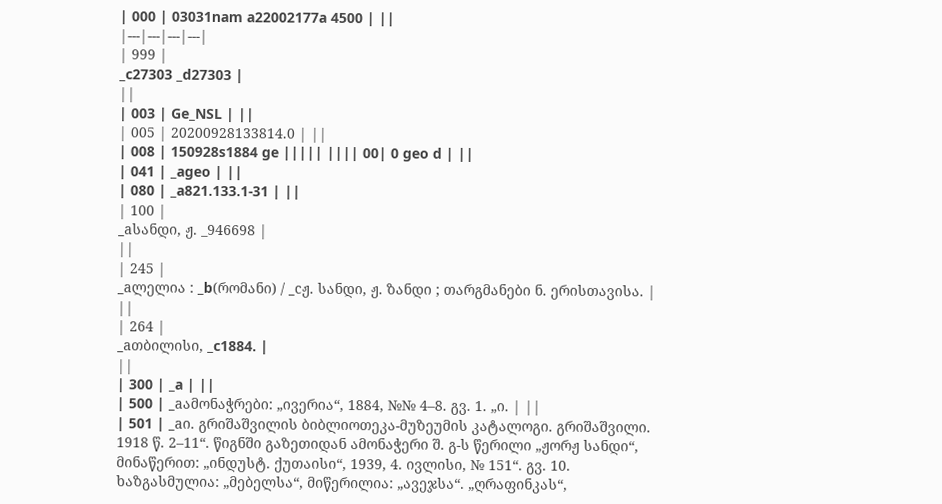| 000 | 03031nam a22002177a 4500 | ||
|---|---|---|---|
| 999 |
_c27303 _d27303 |
||
| 003 | Ge_NSL | ||
| 005 | 20200928133814.0 | ||
| 008 | 150928s1884 ge ||||| |||| 00| 0 geo d | ||
| 041 | _ageo | ||
| 080 | _a821.133.1-31 | ||
| 100 |
_aსანდი, ჟ. _946698 |
||
| 245 |
_aლელია : _b(რომანი) / _cჟ. სანდი, ჟ. ზანდი ; თარგმანები ნ. ერისთავისა. |
||
| 264 |
_aთბილისი, _c1884. |
||
| 300 | _a | ||
| 500 | _aამონაჭრები: „ივერია“, 1884, №№ 4–8. გვ. 1. „ი. | ||
| 501 | _aი. გრიშაშვილის ბიბლიოთეკა-მუზეუმის კატალოგი. გრიშაშვილი. 1918 წ. 2–11“. წიგნში გაზეთიდან ამონაჭერი შ. გ-ს წერილი „ჟორჟ სანდი“, მინაწერით: „ინდუსტ. ქუთაისი“, 1939, 4. ივლისი, № 151“. გვ. 10. ხაზგასმულია: „მებელსა“, მიწერილია: „ავეჯსა“. „ღრაფინკას“,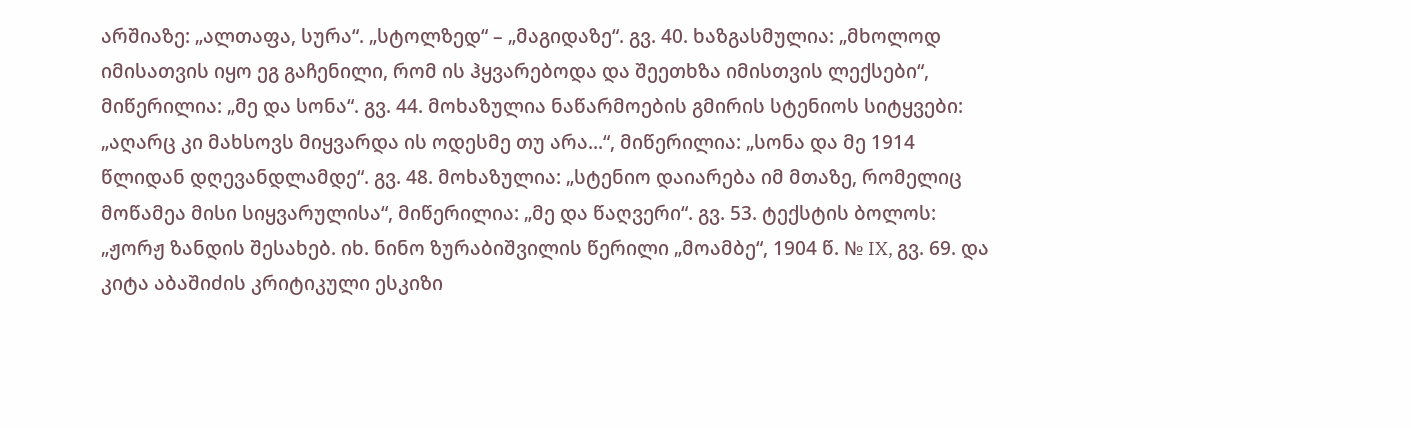არშიაზე: „ალთაფა, სურა“. „სტოლზედ“ – „მაგიდაზე“. გვ. 40. ხაზგასმულია: „მხოლოდ იმისათვის იყო ეგ გაჩენილი, რომ ის ჰყვარებოდა და შეეთხზა იმისთვის ლექსები“, მიწერილია: „მე და სონა“. გვ. 44. მოხაზულია ნაწარმოების გმირის სტენიოს სიტყვები: „აღარც კი მახსოვს მიყვარდა ის ოდესმე თუ არა...“, მიწერილია: „სონა და მე 1914 წლიდან დღევანდლამდე“. გვ. 48. მოხაზულია: „სტენიო დაიარება იმ მთაზე, რომელიც მოწამეა მისი სიყვარულისა“, მიწერილია: „მე და წაღვერი“. გვ. 53. ტექსტის ბოლოს: „ჟორჟ ზანდის შესახებ. იხ. ნინო ზურაბიშვილის წერილი „მოამბე“, 1904 წ. № IX, გვ. 69. და კიტა აბაშიძის კრიტიკული ესკიზი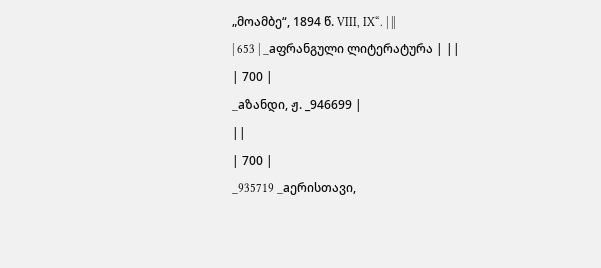„მოამბე“, 1894 წ. VIII, IX“. | ||
| 653 | _aფრანგული ლიტერატურა | ||
| 700 |
_aზანდი, ჟ. _946699 |
||
| 700 |
_935719 _aერისთავი,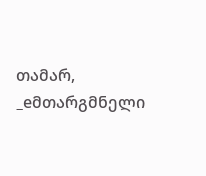თამარ, _eმთარგმნელი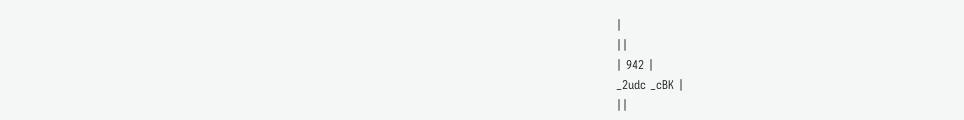|
||
| 942 |
_2udc _cBK |
||